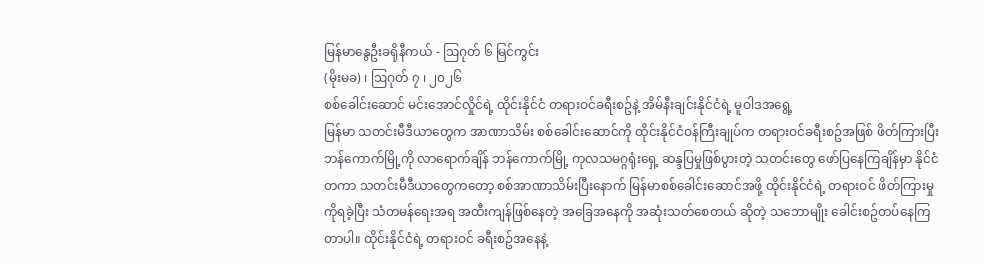မြန်မာနွေဦးခရိုနီကယ် - ဩဂုတ် ၆ မြင်ကွင်း
(မိုးမခ) ၊ ဩဂုတ် ၇ ၊ ၂၀၂၆
စစ်ခေါင်းဆောင် မင်းအောင်လှိုင်ရဲ့ ထိုင်းနိုင်ငံ တရားဝင်ခရီးစဥ်နဲ့ အိမ်နီးချင်းနိုင်ငံရဲ့ မူဝါဒအရွေ့
မြန်မာ သတင်းမီဒီယာတွေက အာဏာသိမ်း စစ်ခေါင်းဆောင်ကို ထိုင်းနိုင်ငံဝန်ကြီးချုပ်က တရားဝင်ခရီးစဥ်အဖြစ် ဖိတ်ကြားပြီး ဘန်ကောက်မြို့ကို လာရောက်ချိန် ဘန်ကောက်မြို့ ကုလသမဂ္ဂရုံးရှေ့ ဆန္ဒပြမှုဖြစ်ပွားတဲ့ သတင်းတွေ ဖော်ပြနေကြချိန်မှာ နိုင်ငံတကာ သတင်းမီဒီယာတွေကတော့ စစ်အာဏာသိမ်းပြီးနောက် မြန်မာစစ်ခေါင်းဆောင်အဖို့ ထိုင်းနိုင်ငံရဲ့ တရားဝင် ဖိတ်ကြားမှုကိုရခဲ့ပြီး သံတမန်ရေးအရ အထီးကျန်ဖြစ်နေတဲ့ အခြေအနေကို အဆုံးသတ်စေတယ် ဆိုတဲ့ သဘောမျိုး ခေါင်းစဥ်တပ်နေကြတာပါ။ ထိုင်းနိုင်ငံရဲ့ တရားဝင် ခရီးစဥ်အနေနဲ့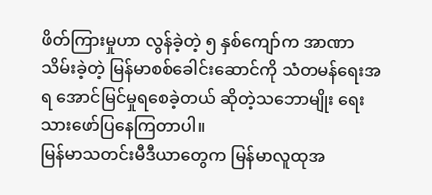ဖိတ်ကြားမှုဟာ လွန်ခဲ့တဲ့ ၅ နှစ်ကျော်က အာဏာသိမ်းခဲ့တဲ့ မြန်မာစစ်ခေါင်းဆောင်ကို သံတမန်ရေးအရ အောင်မြင်မှုရစေခဲ့တယ် ဆိုတဲ့သဘောမျိုး ရေးသားဖော်ပြနေကြတာပါ။
မြန်မာသတင်းမီဒီယာတွေက မြန်မာလူထုအ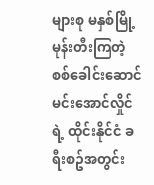များစု မနှစ်မြို့ မုန်းတီးကြတဲ့ စစ်ခေါင်းဆောင် မင်းအောင်လှိုင်ရဲ့ ထိုင်းနိုင်ငံ ခရီးစဥ်အတွင်း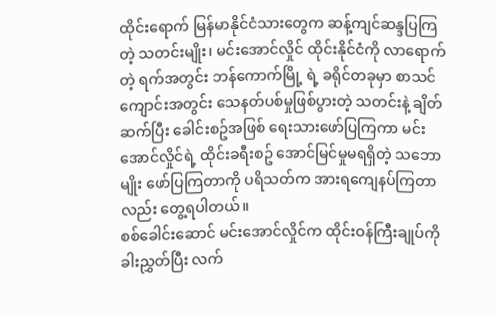ထိုင်းရောက် မြန်မာနိုင်ငံသားတွေက ဆန့်ကျင်ဆန္ဒပြကြတဲ့ သတင်းမျိုး၊ မင်းအောင်လှိုင် ထိုင်းနိုင်ငံကို လာရောက်တဲ့ ရက်အတွင်း ဘန်ကောက်မြို့ ရဲ့ ခရိုင်တခုမှာ စာသင်ကျောင်းအတွင်း သေနတ်ပစ်မှုဖြစ်ပွားတဲ့ သတင်းနဲ့ ချိတ်ဆက်ပြီး ခေါင်းစဥ်အဖြစ် ရေးသားဖော်ပြကြကာ မင်းအောင်လှိုင်ရဲ့ ထိုင်းခရီးစဥ် အောင်မြင်မှုမရရှိတဲ့ သဘောမျိုး ဖော်ပြကြတာကို ပရိသတ်က အားရကျေနပ်ကြတာလည်း တွေ့ရပါတယ်။
စစ်ခေါင်းဆောင် မင်းအောင်လှိုင်က ထိုင်းဝန်ကြီးချုပ်ကို ခါးညွှတ်ပြီး လက်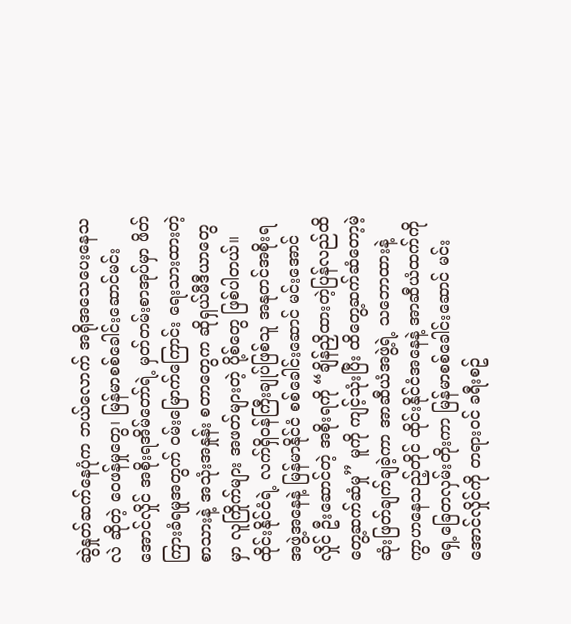ဆွဲနှုတ်ဆက်နေပုံက ဘယ်လောက် အရိုအသေပေးနေသလဲ ဆိုတဲ့ ဝေဖန်မှုတွေ၊ မြန်မာစစ်ခေါင်းဆောင်မင်းအောင်လှိုင် အစိုးရအိမ်တော်ရဲ့ မှတ်တမ်းစာအုပ်မှာ ဖိတ်ကြားခံရမှုအတွက် ဝမ်းမြောက်ကြောင်း ရေးသားထားတဲ့ စာသားနဲ့ အသုံးအနှုန်း စတာတွေက ဆိုရှယ်မီဒီယာတွေမှာ လူကြိုက်များ အဖတ်များတဲ့ ပို့စ်တွေ ဖြစ်ပါတယ်။
ထိုင်းနိုင်ငံရဲ့ လက်ရှိဝန်ကြီးချုပ်ဖြစ်သူ အနုတင်အစိုးရအဖွဲ့အနေနဲ့ မြန်မာနိုင်ငံ စစ်ခေါင်းဆောင် မင်းအောင်လှိုင် ဦးဆောင်တဲ့ အစိုးရကို “ချိန်ညှိထားတဲ့ပြန်လည်ထိတွေ့ဆက်ဆံမှု” မူကို ကျင့်သုံးပြီး ထိတွေ့ဆက်ဆံတော့မဲ့ ဆုံးဖြတ်ချက်ချခဲ့ကာ အာဆီယံအဖွဲ့ရဲ့ သဘောထားနဲ့ ကွာဟနေသည့်တိုင် ထိုင်းနိုင်ငံအနေနဲ့ အာဆီယံထက်ကို ရှေ့ခြေတလှမ်းတိုးကာ မြန်မာစစ်ခေါင်းဆောင် မင်းအောင်လှိုင်ကို တရားဝင် ခရီးစဥ်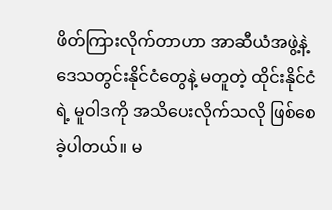ဖိတ်ကြားလိုက်တာဟာ အာဆီယံအဖွဲ့နဲ့ ဒေသတွင်းနိုင်ငံတွေနဲ့ မတူတဲ့ ထိုင်းနိုင်ငံရဲ့ မူဝါဒကို အသိပေးလိုက်သလို ဖြစ်စေခဲ့ပါတယ်။ မ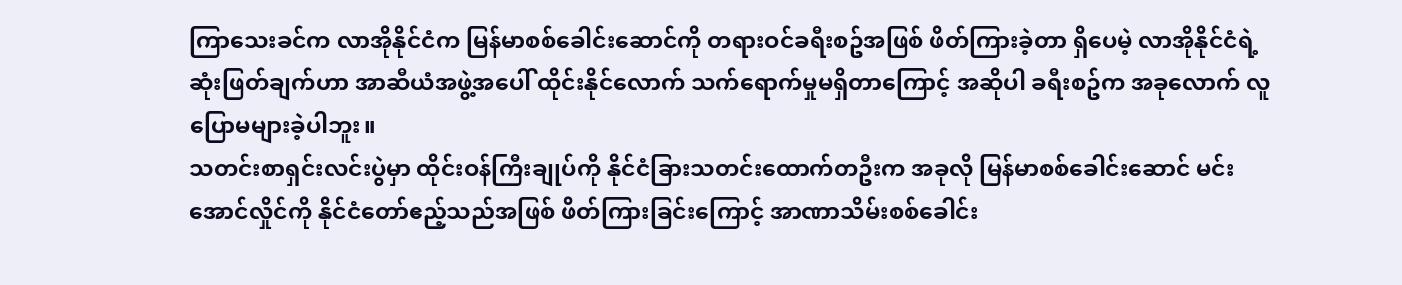ကြာသေးခင်က လာအိုနိုင်ငံက မြန်မာစစ်ခေါင်းဆောင်ကို တရားဝင်ခရီးစဥ်အဖြစ် ဖိတ်ကြားခဲ့တာ ရှိပေမဲ့ လာအိုနိုင်ငံရဲ့ ဆုံးဖြတ်ချက်ဟာ အာဆီယံအဖွဲ့အပေါ် ထိုင်းနိုင်လောက် သက်ရောက်မှုမရှိတာကြောင့် အဆိုပါ ခရီးစဥ်က အခုလောက် လူပြောမများခဲ့ပါဘူး။
သတင်းစာရှင်းလင်းပွဲမှာ ထိုင်းဝန်ကြီးချုပ်ကို နိုင်ငံခြားသတင်းထောက်တဦးက အခုလို မြန်မာစစ်ခေါင်းဆောင် မင်းအောင်လှိုင်ကို နိုင်ငံတော်ဧည့်သည်အဖြစ် ဖိတ်ကြားခြင်းကြောင့် အာဏာသိမ်းစစ်ခေါင်း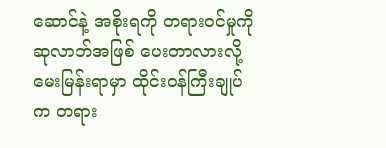ဆောင်နဲ့ အစိုးရကို တရားဝင်မှုကို ဆုလာဘ်အဖြစ် ပေးတာလားလို့ မေးမြန်းရာမှာ ထိုင်းဝန်ကြီးချုပ်က တရား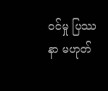ဝင်မှု ပြဿနာ မဟုတ်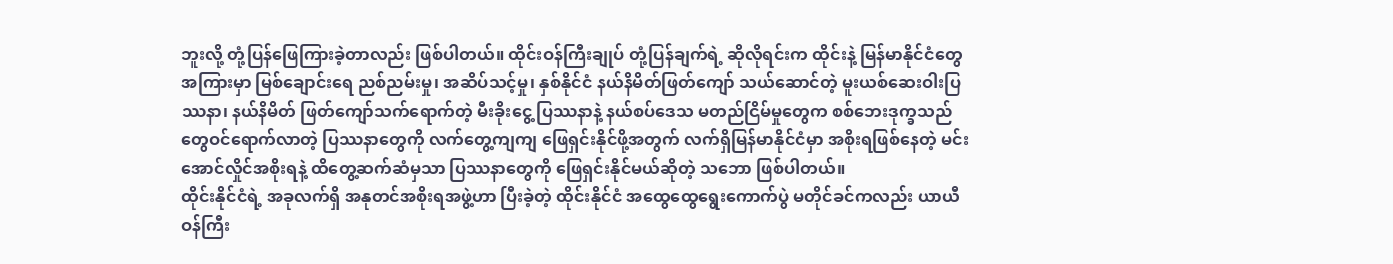ဘူးလို့ တုံ့ပြန်ဖြေကြားခဲ့တာလည်း ဖြစ်ပါတယ်။ ထိုင်းဝန်ကြီးချုပ် တုံ့ပြန်ချက်ရဲ့ ဆိုလိုရင်းက ထိုင်းနဲ့ မြန်မာနိုင်ငံတွေအကြားမှာ မြစ်ချောင်းရေ ညစ်ညမ်းမှု၊ အဆိပ်သင့်မှု၊ နှစ်နိုင်ငံ နယ်နိမိတ်ဖြတ်ကျော် သယ်ဆောင်တဲ့ မူးယစ်ဆေးဝါးပြဿနာ၊ နယ်နိမိတ် ဖြတ်ကျော်သက်ရောက်တဲ့ မီးခိုးငွေ့ ပြဿနာနဲ့ နယ်စပ်ဒေသ မတည်ငြိမ်မှုတွေက စစ်ဘေးဒုက္ခသည်တွေဝင်ရောက်လာတဲ့ ပြဿနာတွေကို လက်တွေ့ကျကျ ဖြေရှင်းနိုင်ဖို့အတွက် လက်ရှိမြန်မာနိုင်ငံမှာ အစိုးရဖြစ်နေတဲ့ မင်းအောင်လှိုင်အစိုးရနဲ့ ထိတွေ့ဆက်ဆံမှသာ ပြဿနာတွေကို ဖြေရှင်းနိုင်မယ်ဆိုတဲ့ သဘော ဖြစ်ပါတယ်။
ထိုင်းနိုင်ငံရဲ့ အခုလက်ရှိ အနုတင်အစိုးရအဖွဲ့ဟာ ပြီးခဲ့တဲ့ ထိုင်းနိုင်ငံ အထွေထွေရွေးကောက်ပွဲ မတိုင်ခင်ကလည်း ယာယီဝန်ကြီး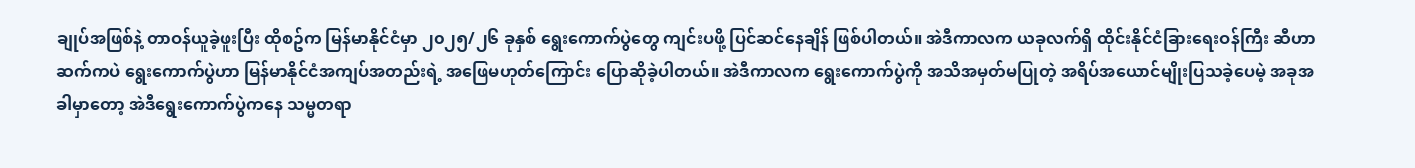ချုပ်အဖြစ်နဲ့ တာဝန်ယူခဲ့ဖူးပြီး ထိုစဥ်က မြန်မာနိုင်ငံမှာ ၂၀၂၅/၂၆ ခုနှစ် ရွေးကောက်ပွဲတွေ ကျင်းပဖို့ ပြင်ဆင်နေချိန် ဖြစ်ပါတယ်။ အဲဒီကာလက ယခုလက်ရှိ ထိုင်းနိုင်ငံခြားရေးဝန်ကြီး ဆီဟာဆက်ကပဲ ရွေးကောက်ပွဲဟာ မြန်မာနိုင်ငံအကျပ်အတည်းရဲ့ အဖြေမဟုတ်ကြောင်း ပြောဆိုခဲ့ပါတယ်။ အဲဒီကာလက ရွေးကောက်ပွဲကို အသိအမှတ်မပြုတဲ့ အရိပ်အယောင်မျိုးပြသခဲ့ပေမဲ့ အခုအခါမှာတော့ အဲဒီရွေးကောက်ပွဲကနေ သမ္မတရာ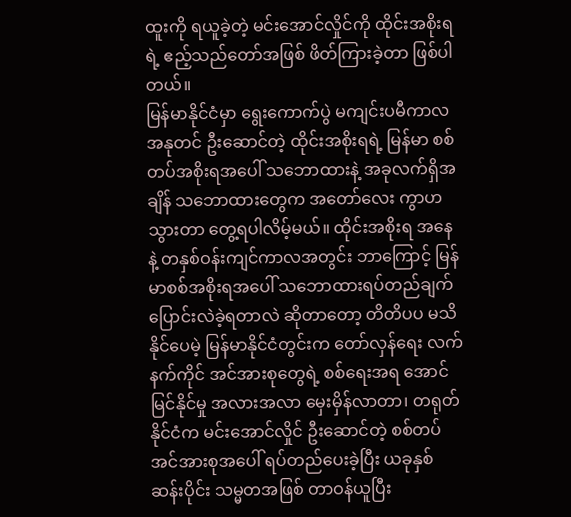ထူးကို ရယူခဲ့တဲ့ မင်းအောင်လှိုင်ကို ထိုင်းအစိုးရရဲ့ ဧည့်သည်တော်အဖြစ် ဖိတ်ကြားခဲ့တာ ဖြစ်ပါတယ်။
မြန်မာနိုင်ငံမှာ ရွေးကောက်ပွဲ မကျင်းပမီကာလ အနုတင် ဦးဆောင်တဲ့ ထိုင်းအစိုးရရဲ့ မြန်မာ စစ်တပ်အစိုးရအပေါ် သဘောထားနဲ့ အခုလက်ရှိအချိန် သဘောထားတွေက အတော်လေး ကွာဟသွားတာ တွေ့ရပါလိမ့်မယ်။ ထိုင်းအစိုးရ အနေနဲ့ တနှစ်ဝန်းကျင်ကာလအတွင်း ဘာကြောင့် မြန်မာစစ်အစိုးရအပေါ် သဘောထားရပ်တည်ချက် ပြောင်းလဲခဲ့ရတာလဲ ဆိုတာတော့ တိတိပပ မသိနိုင်ပေမဲ့ မြန်မာနိုင်ငံတွင်းက တော်လှန်ရေး လက်နက်ကိုင် အင်အားစုတွေရဲ့ စစ်ရေးအရ အောင်မြင်နိုင်မှု အလားအလာ မှေးမှိန်လာတာ၊ တရုတ်နိုင်ငံက မင်းအောင်လှိုင် ဦးဆောင်တဲ့ စစ်တပ်အင်အားစုအပေါ် ရပ်တည်ပေးခဲ့ပြီး ယခုနှစ်ဆန်းပိုင်း သမ္မတအဖြစ် တာဝန်ယူပြီး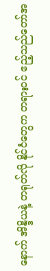နောက် အိန္ဒိယနဲ့ တရုတ်လို နိုင်ငံတွေက တရားဝင် ဧည့်သည်တော်အ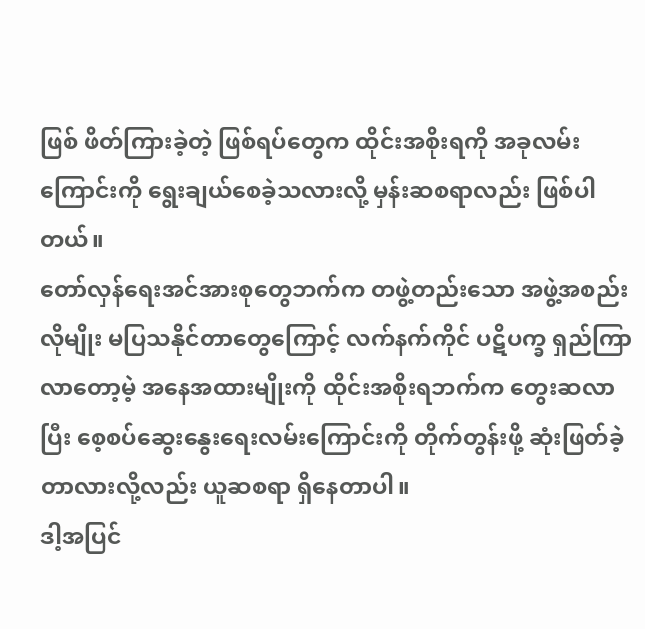ဖြစ် ဖိတ်ကြားခဲ့တဲ့ ဖြစ်ရပ်တွေက ထိုင်းအစိုးရကို အခုလမ်းကြောင်းကို ရွေးချယ်စေခဲ့သလားလို့ မှန်းဆစရာလည်း ဖြစ်ပါတယ်။
တော်လှန်ရေးအင်အားစုတွေဘက်က တဖွဲ့တည်းသော အဖွဲ့အစည်းလိုမျိုး မပြသနိုင်တာတွေကြောင့် လက်နက်ကိုင် ပဋိပက္ခ ရှည်ကြာလာတော့မဲ့ အနေအထားမျိုးကို ထိုင်းအစိုးရဘက်က တွေးဆလာပြီး စေ့စပ်ဆွေးနွေးရေးလမ်းကြောင်းကို တိုက်တွန်းဖို့ ဆုံးဖြတ်ခဲ့တာလားလို့လည်း ယူဆစရာ ရှိနေတာပါ။
ဒါ့အပြင်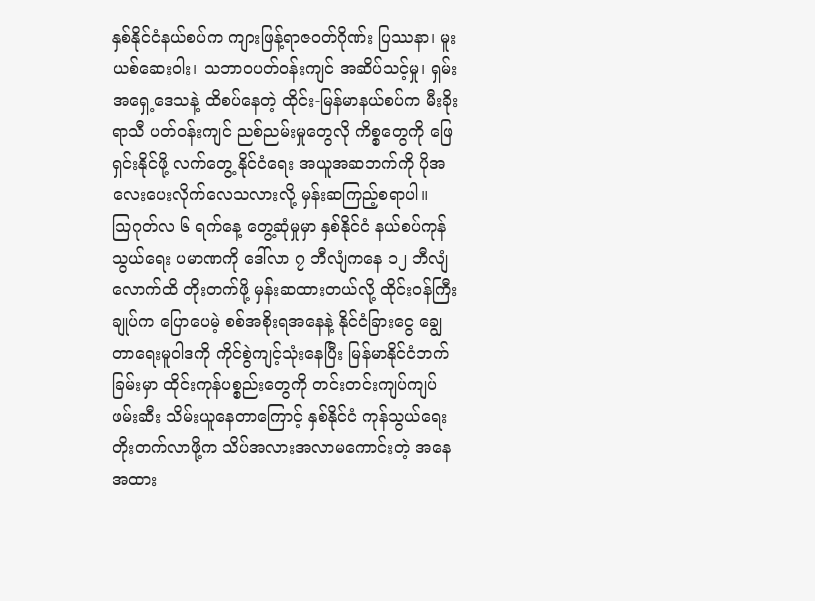နှစ်နိုင်ငံနယ်စပ်က ကျားဖြန့်ရာဇဝတ်ဂိုဏ်း ပြဿနာ၊ မူးယစ်ဆေးဝါး၊ သဘာဝပတ်ဝန်းကျင် အဆိပ်သင့်မှု၊ ရှမ်းအရှေ့ဒေသနဲ့ ထိစပ်နေတဲ့ ထိုင်း-မြန်မာနယ်စပ်က မီးခိုးရာသီ ပတ်ဝန်းကျင် ညစ်ညမ်းမှုတွေလို ကိစ္စတွေကို ဖြေရှင်းနိုင်ဖို့ လက်တွေ့ နိုင်ငံရေး အယူအဆဘက်ကို ပိုအလေးပေးလိုက်လေသလားလို့ မှန်းဆကြည့်စရာပါ။
သြဂုတ်လ ၆ ရက်နေ့ တွေ့ဆုံမှုမှာ နှစ်နိုင်ငံ နယ်စပ်ကုန်သွယ်ရေး ပမာဏကို ဒေါ်လာ ၇ ဘီလျံကနေ ၁၂ ဘီလျံလောက်ထိ တိုးတက်ဖို့ မှန်းဆထားတယ်လို့ ထိုင်းဝန်ကြီးချုပ်က ပြောပေမဲ့ စစ်အစိုးရအနေနဲ့ နိုင်ငံခြားငွေ ချွေတာရေးမူဝါဒကို ကိုင်စွဲကျင့်သုံးနေပြီး မြန်မာနိုင်ငံဘက်ခြမ်းမှာ ထိုင်းကုန်ပစ္စည်းတွေကို တင်းတင်းကျပ်ကျပ် ဖမ်းဆီး သိမ်းယူနေတာကြောင့် နှစ်နိုင်ငံ ကုန်သွယ်ရေး တိုးတက်လာဖို့က သိပ်အလားအလာမကောင်းတဲ့ အနေအထား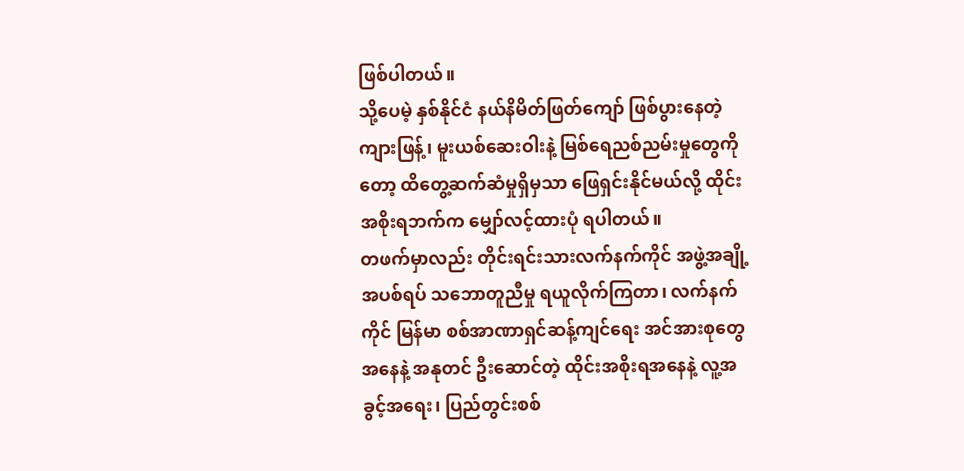ဖြစ်ပါတယ်။
သို့ပေမဲ့ နှစ်နိုင်ငံ နယ်နိမိတ်ဖြတ်ကျော် ဖြစ်ပွားနေတဲ့ ကျားဖြန့်၊ မူးယစ်ဆေးဝါးနဲ့ မြစ်ရေညစ်ညမ်းမှုတွေကိုတော့ ထိတွေ့ဆက်ဆံမှုရှိမှသာ ဖြေရှင်းနိုင်မယ်လို့ ထိုင်းအစိုးရဘက်က မျှော်လင့်ထားပုံ ရပါတယ်။
တဖက်မှာလည်း တိုင်းရင်းသားလက်နက်ကိုင် အဖွဲ့အချို့ အပစ်ရပ် သဘောတူညီမှု ရယူလိုက်ကြတာ၊ လက်နက်ကိုင် မြန်မာ စစ်အာဏာရှင်ဆန့်ကျင်ရေး အင်အားစုတွေ အနေနဲ့ အနုတင် ဦးဆောင်တဲ့ ထိုင်းအစိုးရအနေနဲ့ လူ့အခွင့်အရေး၊ ပြည်တွင်းစစ်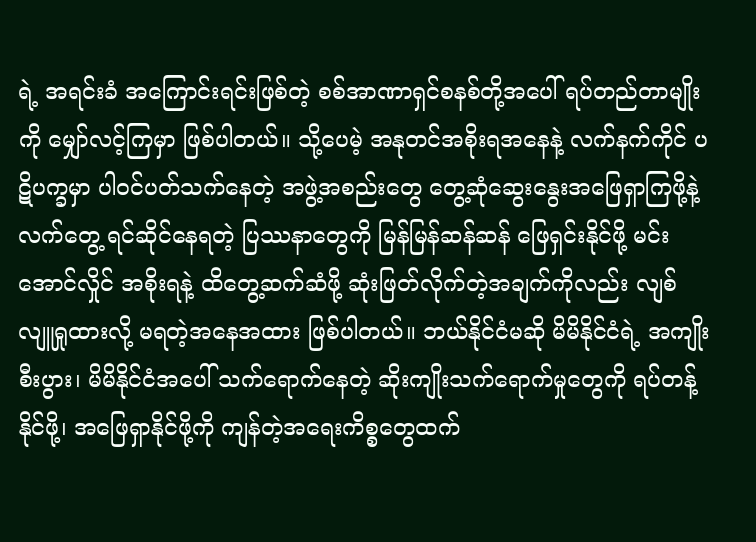ရဲ့ အရင်းခံ အကြောင်းရင်းဖြစ်တဲ့ စစ်အာဏာရှင်စနစ်တို့အပေါ် ရပ်တည်တာမျိုးကို မျှော်လင့်ကြမှာ ဖြစ်ပါတယ်။ သို့ပေမဲ့ အနုတင်အစိုးရအနေနဲ့ လက်နက်ကိုင် ပဋိပက္ခမှာ ပါဝင်ပတ်သက်နေတဲ့ အဖွဲ့အစည်းတွေ တွေ့ဆုံဆွေးနွေးအဖြေရှာကြဖို့နဲ့ လက်တွေ့ ရင်ဆိုင်နေရတဲ့ ပြဿနာတွေကို မြန်မြန်ဆန်ဆန် ဖြေရှင်းနိုင်ဖို့ မင်းအောင်လှိုင် အစိုးရနဲ့ ထိတွေ့ဆက်ဆံဖို့ ဆုံးဖြတ်လိုက်တဲ့အချက်ကိုလည်း လျစ်လျူရှုထားလို့ မရတဲ့အနေအထား ဖြစ်ပါတယ်။ ဘယ်နိုင်ငံမဆို မိမိနိုင်ငံရဲ့ အကျိုးစီးပွား၊ မိမိနိုင်ငံအပေါ် သက်ရောက်နေတဲ့ ဆိုးကျိုးသက်ရောက်မှုတွေကို ရပ်တန့်နိုင်ဖို့၊ အဖြေရှာနိုင်ဖို့ကို ကျန်တဲ့အရေးကိစ္စတွေထက်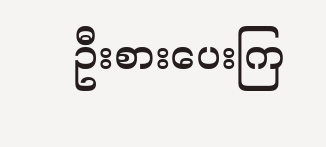ဦးစားပေးကြ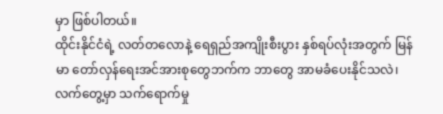မှာ ဖြစ်ပါတယ်။
ထိုင်းနိုင်ငံရဲ့ လတ်တလောနဲ့ ရေရှည်အကျိုးစီးပွား နှစ်ရပ်လုံးအတွက် မြန်မာ တော်လှန်ရေးအင်အားစုတွေဘက်က ဘာတွေ အာမခံပေးနိုင်သလဲ၊ လက်တွေ့မှာ သက်ရောက်မှု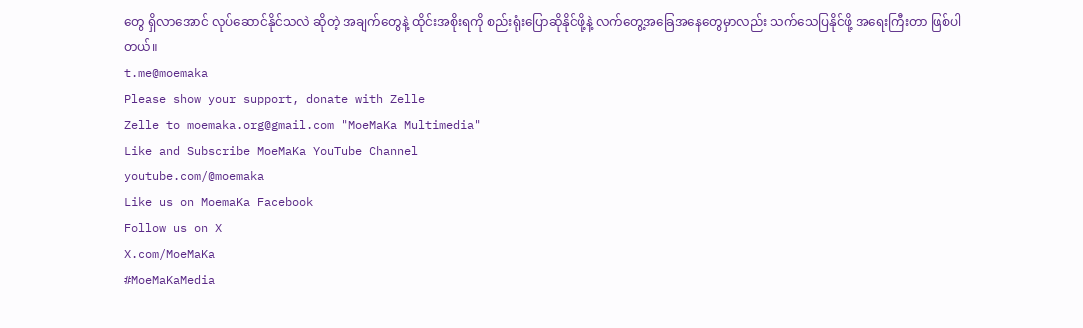တွေ ရှိလာအောင် လုပ်ဆောင်နိုင်သလဲ ဆိုတဲ့ အချက်တွေနဲ့ ထိုင်းအစိုးရကို စည်းရုံးပြောဆိုနိုင်ဖို့နဲ့ လက်တွေ့အခြေအနေတွေမှာလည်း သက်သေပြနိုင်ဖို့ အရေးကြီးတာ ဖြစ်ပါတယ်။
t.me@moemaka
Please show your support, donate with Zelle
Zelle to moemaka.org@gmail.com "MoeMaKa Multimedia"
Like and Subscribe MoeMaKa YouTube Channel
youtube.com/@moemaka
Like us on MoemaKa Facebook
Follow us on X
X.com/MoeMaKa
#MoeMaKaMedia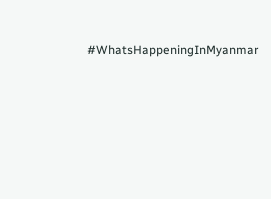#WhatsHappeningInMyanmar